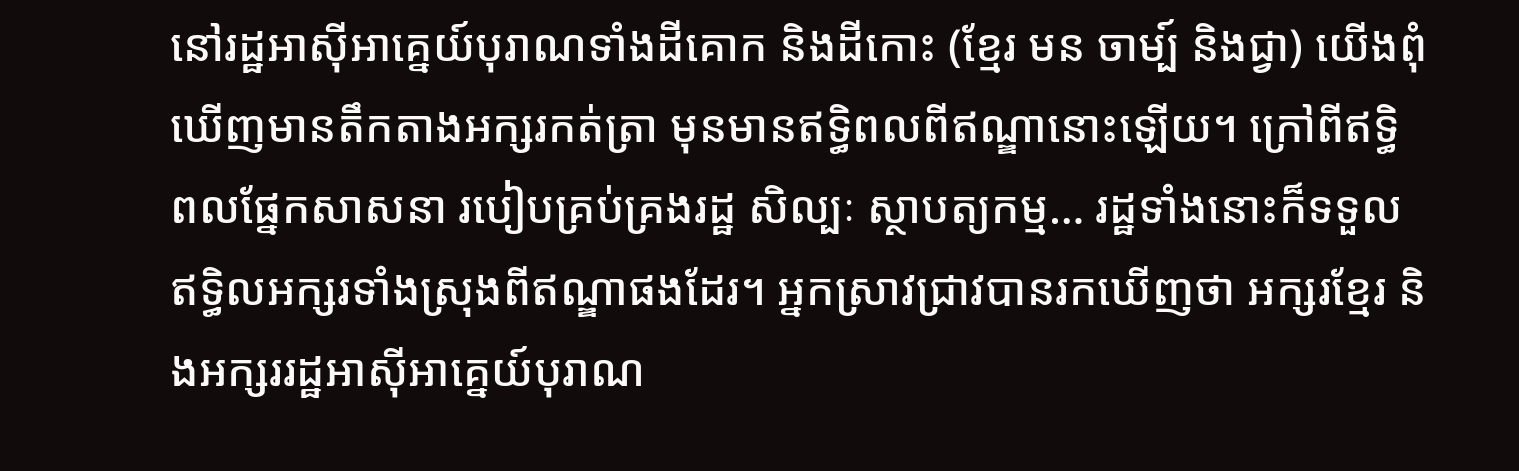នៅរដ្ឋអាស៊ីអាគ្នេយ៍បុរាណទាំងដីគោក និងដីកោះ (ខ្មែរ មន ចាម្ប៍ និងជ្វា) យើងពុំឃើញមានតឹកតាងអក្សរកត់ត្រា មុនមានឥទ្ធិពលពីឥណ្ឌានោះឡើយ។ ក្រៅពីឥទ្ធិពលផ្នែកសាសនា របៀបគ្រប់គ្រងរដ្ឋ សិល្បៈ ស្ថាបត្យកម្ម… រដ្ឋទាំងនោះក៏ទទួលឥទ្ធិលអក្សរទាំងស្រុងពីឥណ្ឌាផងដែរ។ អ្នកស្រាវជ្រាវបានរកឃើញថា អក្សរខ្មែរ និងអក្សររដ្ឋអាស៊ីអាគ្នេយ៍បុរាណ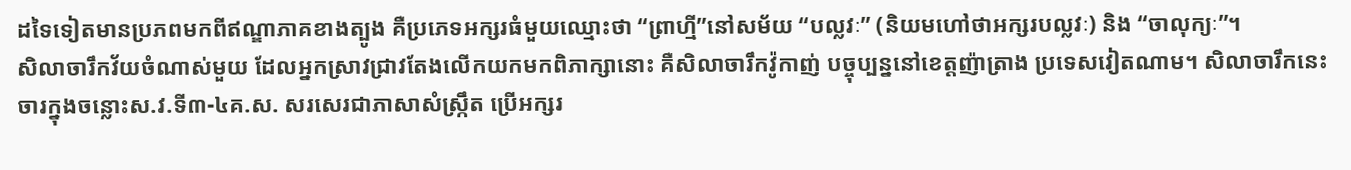ដទៃទៀតមានប្រភពមកពីឥណ្ឌាភាគខាងត្បូង គឺប្រភេទអក្សរធំមួយឈ្មោះថា “ព្រាហ្មី”នៅសម័យ “បល្លវៈ” (និយមហៅថាអក្សរបល្លវៈ) និង “ចាលុក្យៈ”។
សិលាចារឹកវ័យចំណាស់មួយ ដែលអ្នកស្រាវជ្រាវតែងលើកយកមកពិភាក្សានោះ គឺសិលាចារឹកវ៉ូកាញ់ បច្ចុប្បន្ននៅខេត្តញ៉ាត្រាង ប្រទេសវៀតណាម។ សិលាចារឹកនេះចារក្នុងចន្លោះស.វ.ទី៣-៤គ.ស. សរសេរជាភាសាសំស្ក្រឹត ប្រើអក្សរ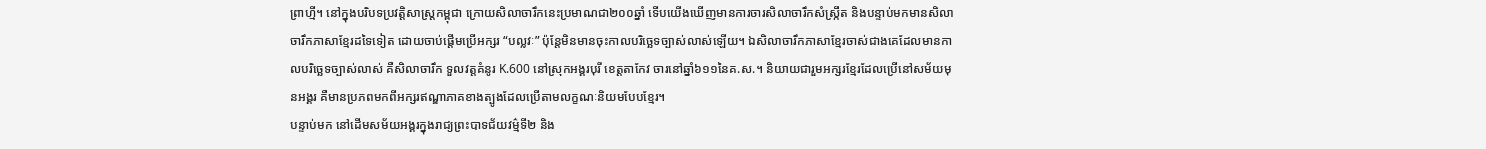ព្រាហ្មី។ នៅក្នុងបរិបទប្រវត្តិសាស្ត្រកម្ពុជា ក្រោយសិលាចារឹកនេះប្រមាណជា២០០ឆ្នាំ ទើបយើងឃើញមានការចារសិលាចារឹកសំស្ក្រឹត និងបន្ទាប់មកមានសិលាចារឹកភាសាខ្មែរដទៃទៀត ដោយចាប់ផ្ដើមប្រើអក្សរ “បល្លវៈ” ប៉ុន្ដែមិនមានចុះកាលបរិច្ឆេទច្បាស់លាស់ឡើយ។ ឯសិលាចារឹកភាសាខ្មែរចាស់ជាងគេដែលមានកាលបរិច្ឆេទច្បាស់លាស់ គឺសិលាចារឹក ទួលវត្តគំនូរ K.600 នៅស្រុកអង្គរបុរី ខេត្តតាកែវ ចារនៅឆ្នាំ៦១១នៃគ.ស.។ និយាយជារួមអក្សរខ្មែរដែលប្រើនៅសម័យមុនអង្គរ គឺមានប្រភពមកពីអក្សរឥណ្ឌាភាគខាងត្បូងដែលប្រើតាមលក្ខណៈនិយមបែបខ្មែរ។
បន្ទាប់មក នៅដើមសម័យអង្គរក្នុងរាជ្យព្រះបាទជ័យវម៌្មទី២ និង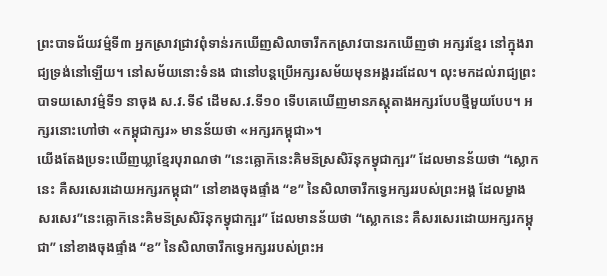ព្រះបាទជ័យវម៌្មទី៣ អ្នកស្រាវជ្រាវពុំទាន់រកឃើញសិលាចារឹកកស្រាវបានរកឃើញថា អក្សរខ្មែរ នៅក្នុងរាជ្យទ្រង់នៅឡើយ។ នៅសម័យនោះទំនង ជានៅបន្ដប្រើអក្សរសម័យមុនអង្គរដដែល។ លុះមកដល់រាជ្យព្រះបាទយសោវម៌្មទី១ នាចុង ស.វ.ទី៩ ដើមស.វ.ទី១០ ទើបគេឃើញមានភស្ដុតាងអក្សរបែបថ្មីមួយបែប។ អក្សរនោះហៅថា «កម្ពុជាក្សរ» មានន័យថា «អក្សរកម្ពុជា»។
យើងតែងប្រទះឃើញឃ្លាខ្មែរបុរាណថា ”នេះឝ្លោក៑នេះគិមន៑ស្រសិរ៑នុកម្វុជាក្ឞរ” ដែលមានន័យថា “ស្លោកនេះ គឺសរសេរដោយអក្សរកម្ពុជា” នៅខាងចុងផ្ទាំង “ខ” នៃសិលាចារឹកទ្វេអក្សររបស់ព្រះអង្គ ដែលម្ខាងសរសេរ”នេះឝ្លោក៑នេះគិមន៑ស្រសិរ៑នុកម្វុជាក្ឞរ” ដែលមានន័យថា “ស្លោកនេះ គឺសរសេរដោយអក្សរកម្ពុជា” នៅខាងចុងផ្ទាំង “ខ” នៃសិលាចារឹកទ្វេអក្សររបស់ព្រះអ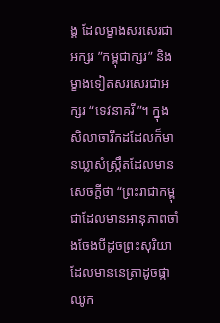ង្គ ដែលម្ខាងសរសេរជាអក្សរ ”កម្ពុជាក្សរ” និងម្ខាងទៀតសរសេរជាអក្សរ “ទេវនាគរី”។ ក្នុងសិលាចារឹកដដែលក៏មានឃ្លាសំស្ក្រឹតដែលមានសេចក្ដីថា “ព្រះរាជាកម្ពុជាដែលមានអានុភាពចាំងចែងបីដូចព្រះសុរិយាដែលមាននេត្រាដូចផ្កាឈូក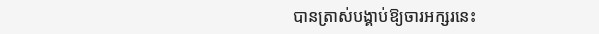បានត្រាស់បង្គាប់ឱ្យចារអក្សរនេះ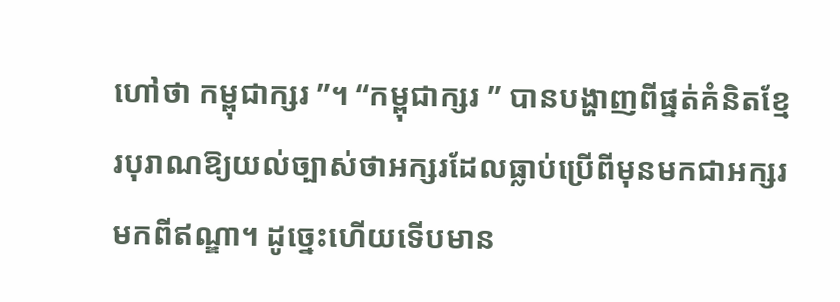ហៅថា កម្ពុជាក្សរ ”។ “កម្ពុជាក្សរ ” បានបង្ហាញពីផ្នត់គំនិតខ្មែរបុរាណឱ្យយល់ច្បាស់ថាអក្សរដែលធ្លាប់ប្រើពីមុនមកជាអក្សរមកពីឥណ្ឌា។ ដូច្នេះហើយទើបមាន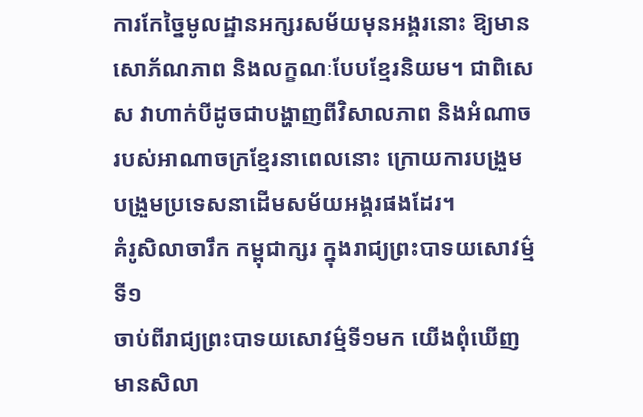ការកែច្នៃមូលដ្ឋានអក្សរសម័យមុនអង្គរនោះ ឱ្យមានសោភ័ណភាព និងលក្ខណៈបែបខ្មែរនិយម។ ជាពិសេស វាហាក់បីដូចជាបង្ហាញពីវិសាលភាព និងអំណាចរបស់អាណាចក្រខ្មែរនាពេលនោះ ក្រោយការបង្រួមបង្រួមប្រទេសនាដើមសម័យអង្គរផងដែរ។
គំរូសិលាចារឹក កម្ពុជាក្សរ ក្នុងរាជ្យព្រះបាទយសោវម៌្មទី១
ចាប់ពីរាជ្យព្រះបាទយសោវម៌្មទី១មក យើងពុំឃើញមានសិលា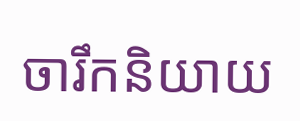ចារឹកនិយាយ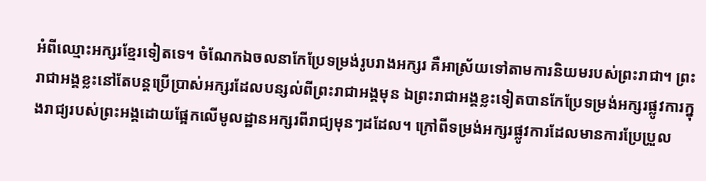អំពីឈ្មោះអក្សរខ្មែរទៀតទេ។ ចំណែកឯចលនាកែប្រែទម្រង់រូបរាងអក្សរ គឺអាស្រ័យទៅតាមការនិយមរបស់ព្រះរាជា។ ព្រះរាជាអង្គខ្លះនៅតែបន្ដប្រើប្រាស់អក្សរដែលបន្សល់ពីព្រះរាជាអង្គមុន ឯព្រះរាជាអង្គខ្លះទៀតបានកែប្រែទម្រង់អក្សរផ្លូវការក្នុងរាជ្យរបស់ព្រះអង្គដោយផ្អែកលើមូលដ្ឋានអក្សរពីរាជ្យមុនៗដដែល។ ក្រៅពីទម្រង់អក្សរផ្លូវការដែលមានការប្រែប្រួល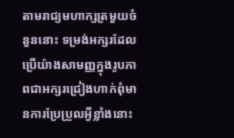តាមរាជ្យមហាក្សត្រមួយចំនួននោះ ទម្រង់អក្សរដែលប្រើយ៉ាងសាមញ្ញក្នុងរូបភាពជាអក្សរជ្រៀងហាក់ពុំមានការប្រែប្រួលអ្វីខ្លាំងនោះ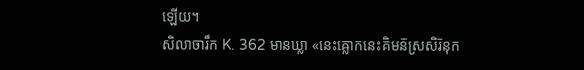ឡើយ។
សិលាចារឹក K. 362 មានឃ្លា «នេះឝ្លោកនេះគិមន៑ស្រសិរ៑នុក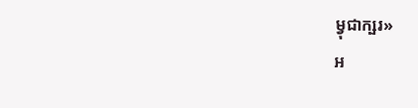ម្វុជាក្ឞរ»
អ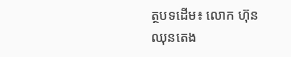ត្ថបទដើម៖ លោក ហ៊ុន ឈុនតេង